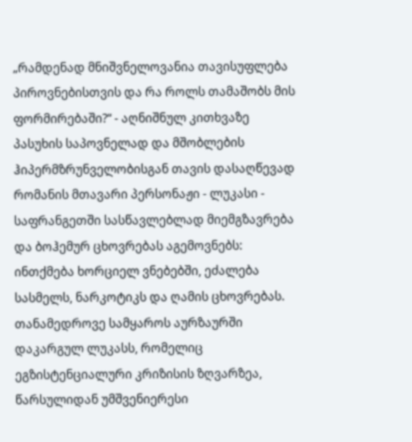„რამდენად მნიშვნელოვანია თავისუფლება პიროვნებისთვის და რა როლს თამაშობს მის ფორმირებაში?“ - აღნიშნულ კითხვაზე პასუხის საპოვნელად და მშობლების ჰიპერმზრუნველობისგან თავის დასაღწევად რომანის მთავარი პერსონაჟი - ლუკასი - საფრანგეთში სასწავლებლად მიემგზავრება და ბოჰემურ ცხოვრებას აგემოვნებს: ინთქმება ხორციელ ვნებებში, ეძალება სასმელს, ნარკოტიკს და ღამის ცხოვრებას.
თანამედროვე სამყაროს აურზაურში დაკარგულ ლუკასს, რომელიც ეგზისტენციალური კრიზისის ზღვარზეა, წარსულიდან უმშვენიერესი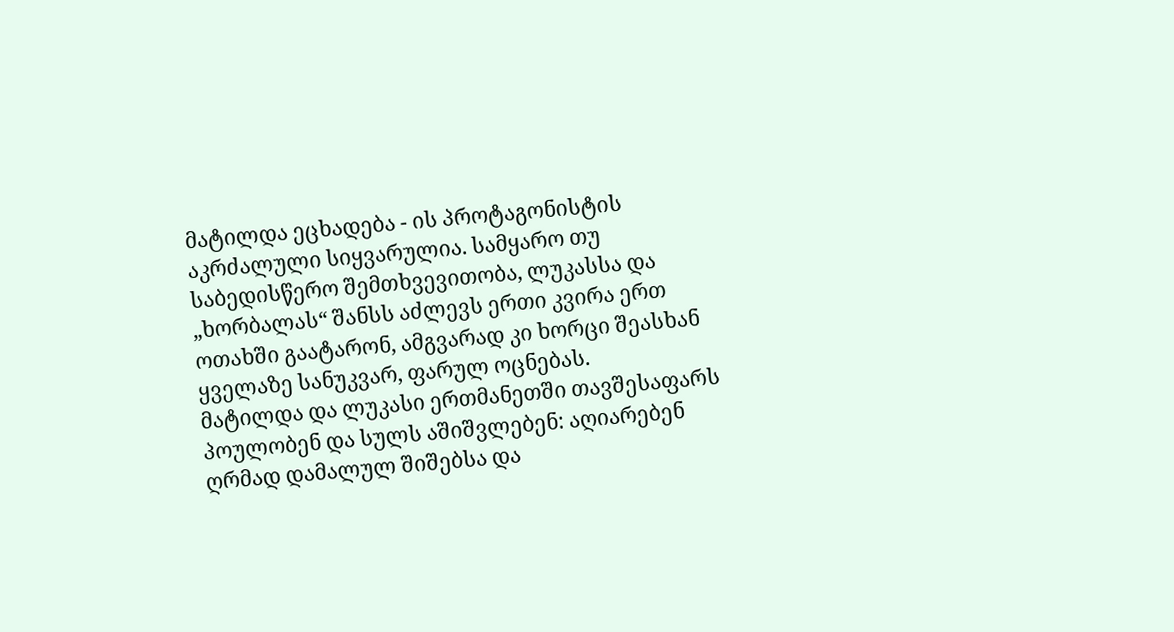მატილდა ეცხადება - ის პროტაგონისტის აკრძალული სიყვარულია. სამყარო თუ საბედისწერო შემთხვევითობა, ლუკასსა და „ხორბალას“ შანსს აძლევს ერთი კვირა ერთ ოთახში გაატარონ, ამგვარად კი ხორცი შეასხან ყველაზე სანუკვარ, ფარულ ოცნებას.
მატილდა და ლუკასი ერთმანეთში თავშესაფარს პოულობენ და სულს აშიშვლებენ: აღიარებენ ღრმად დამალულ შიშებსა და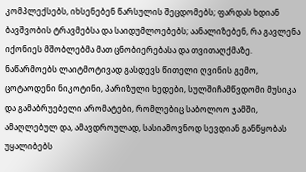კომპლექსებს, იხსენებენ წარსულის შეცდომებს; ფარდას ხდიან ბავშვობის ტრავმებსა და საიდუმლოებებს; აანალიზებენ, რა გავლენა იქონიეს მშობლებმა მათ ცნობიერებასა და თვითაღქმაზე.
ნაწარმოებს ლაიტმოტივად გასდევს წითელი ღვინის გემო, ცოტაოდენი ნიკოტინი, პარიზული ხედები, სულშიჩამწვდომი მუსიკა და გამაბრუებელი არომატები, რომლებიც საბოლოო ჯამში, ამაღლებულ და, ამავდროულად, სასიამოვნოდ სევდიან განწყობას უყალიბებს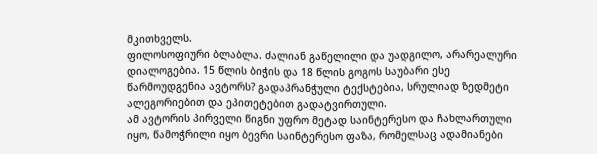მკითხველს.
ფილოსოფიური ბლაბლა. ძალიან გაწელილი და უადგილო, არარეალური დიალოგებია. 15 წლის ბიჭის და 18 წლის გოგოს საუბარი ესე წარმოუდგენია ავტორს? გადაპრანჭული ტექსტებია, სრულიად ზედმეტი ალეგორიებით და ეპითეტებით გადატვირთული.
ამ ავტორის პირველი წიგნი უფრო მეტად საინტერესო და ჩახლართული იყო, წამოჭრილი იყო ბევრი საინტერესო ფაზა, რომელსაც ადამიანები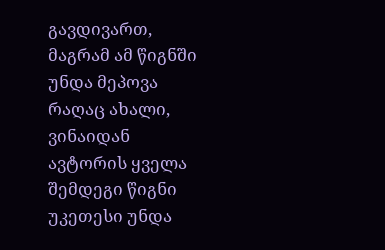გავდივართ, მაგრამ ამ წიგნში უნდა მეპოვა რაღაც ახალი, ვინაიდან ავტორის ყველა შემდეგი წიგნი უკეთესი უნდა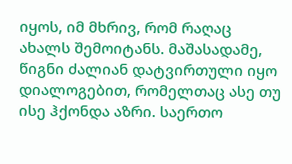იყოს, იმ მხრივ, რომ რაღაც ახალს შემოიტანს. მაშასადამე, წიგნი ძალიან დატვირთული იყო დიალოგებით, რომელთაც ასე თუ ისე ჰქონდა აზრი. საერთო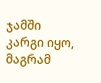ჯამში კარგი იყო, მაგრამ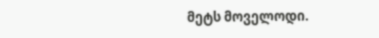მეტს მოველოდი.